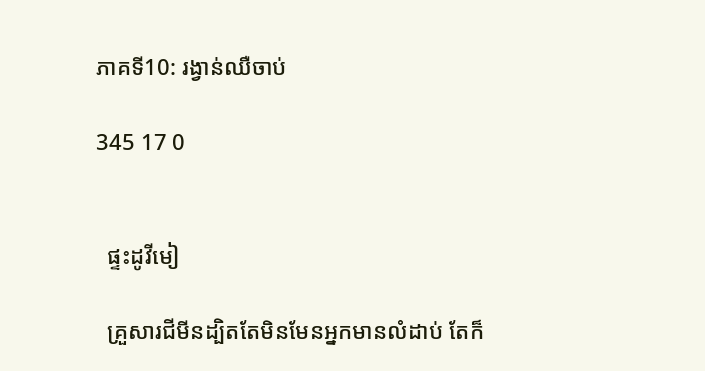ភាគទី10: រង្វាន់ឈឺចាប់

345 17 0


  ផ្ទះដូវីមៀ

  គ្រួសារជីមីនដ្បិតតែមិនមែនអ្នកមានលំដាប់ តែក៏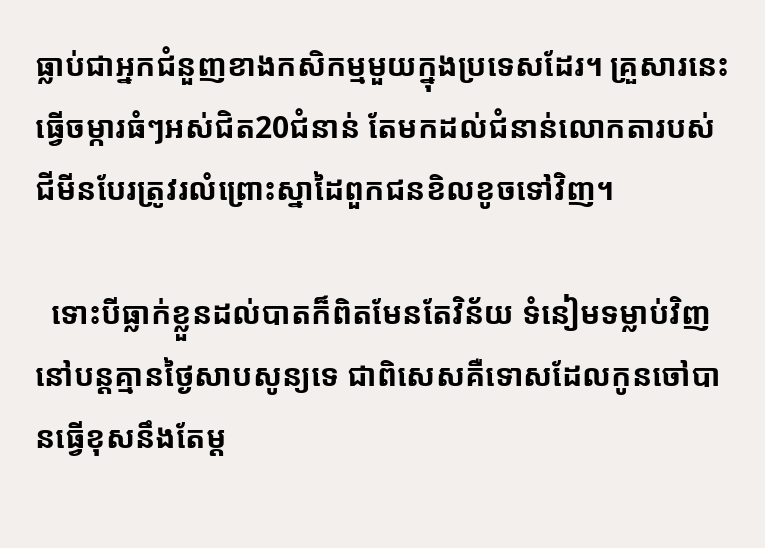ធ្លាប់ជាអ្នកជំនួញខាងកសិកម្មមួយក្នុងប្រទេសដែរ។ គ្រួសារនេះធ្វើចម្ការធំៗអស់ជិត20ជំនាន់ តែមកដល់ជំនាន់លោកតារបស់ជីមីនបែរត្រូវរលំព្រោះស្នាដៃពួកជនខិលខូចទៅវិញ។

  ទោះបីធ្លាក់ខ្លួនដល់បាតក៏ពិតមែនតែវិន័យ ទំនៀមទម្លាប់វិញនៅបន្តគ្មានថ្ងៃសាបសូន្យទេ ជាពិសេសគឺទោសដែលកូនចៅបានធ្វើខុសនឹងតែម្ត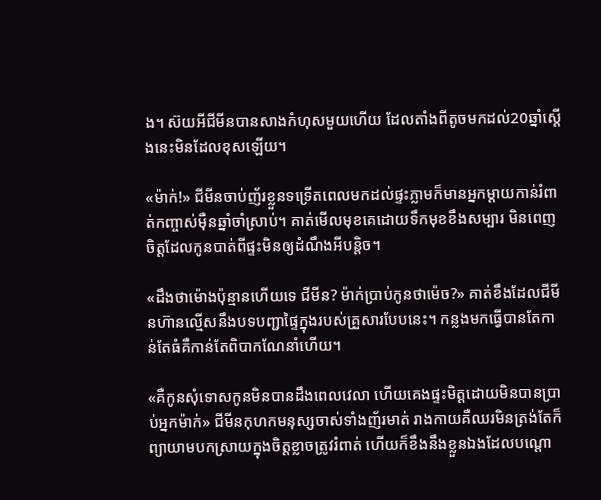ង។ ស៊យអីជីមីនបានសាងកំហុសមួយហើយ ដែលតាំងពីតូចមកដល់20ឆ្នាំស្តើងនេះមិនដែលខុសឡើយ។

«ម៉ាក់!» ជីមីនចាប់ញ័រខ្លួនទទ្រើតពេលមកដល់ផ្ទះភ្លាមក៏មានអ្នកម្តាយកាន់រំពាត់កញ្ចាស់មុឺនឆ្នាំចាំស្រាប់។ គាត់មើលមុខគេដោយទឹកមុខខឹងសម្បារ មិនពេញចិត្តដែលកូនបាត់ពីផ្ទះមិនឲ្យដំណឹងអីបន្តិច។

«ដឹងថាម៉ោងប៉ុន្មានហើយទេ ជីមីន? ម៉ាក់ប្រាប់កូនថាម៉េច?» គាត់ខឹងដែលជីមីនហ៊ានល្មើសនឹងបទបញ្ជាផ្ទៃក្នុងរបស់គ្រួសារបែបនេះ។ កន្លងមកធ្វើបានតែកាន់តែធំគឺកាន់តែពិបាកណែនាំហើយ។

«គឺកូនសុំទោសកូនមិនបានដឹងពេលវេលា ហើយគេងផ្ទះមិត្តដោយមិនបានប្រាប់អ្នកម៉ាក់» ជីមីនកុហកមនុស្សចាស់ទាំងញ័រមាត់ រាងកាយគឺឈរមិនត្រង់តែក៏ព្យាយាមបកស្រាយក្នុងចិត្តខ្លាចត្រូវរំពាត់ ហើយក៏ខឹងនឹងខ្លួនឯងដែលបណ្តោ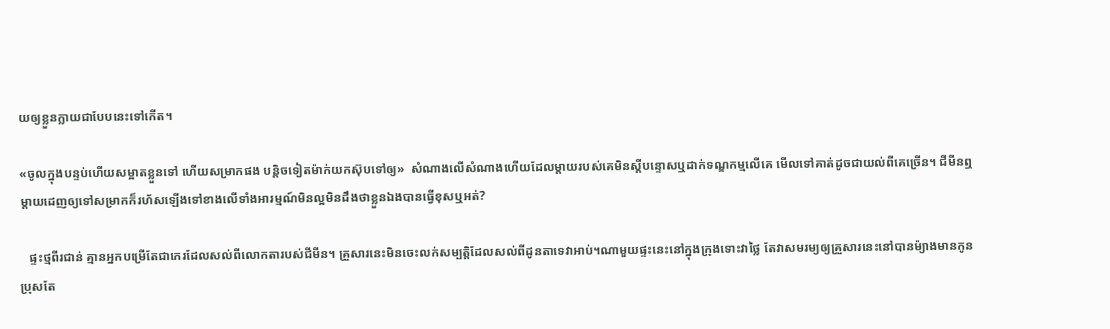យឲ្យខ្លួនក្លាយជាបែបនេះទៅកើត។

«ចូលក្នុងបន្ទប់ហើយសម្អាតខ្លួនទៅ ហើយសម្រាកផង បន្តិចទៀតម៉ាក់យកស៊ុបទៅឲ្យ»  សំណាងលើសំណាងហើយដែលម្តាយរបស់គេមិនស្តីបន្ទោសឬដាក់ទណ្ឌកម្មលើគេ មើលទៅគាត់ដូចជាយល់ពីគេច្រើន។ ជីមីនឮម្តាយដេញឲ្យទៅសម្រាកក៏រហ័សឡើងទៅខាងលើទាំងអារម្មណ៍មិនល្អមិនដឹងថាខ្លួនឯងបានធ្វើខុសឬអត់?

   ផ្ទះថ្មពីរជាន់ គ្មានអ្នកបម្រើតែជាកេរដែលសល់ពីលោកតារបស់ជីមីន។ គ្រួសារនេះមិនចេះលក់សម្បត្តិដែលសល់ពីដូនតាទេវាអាប់។ណាមួយផ្ទះនេះនៅក្នុងក្រុងទោះវាថ្លៃ តែវាសមរម្យឲ្យគ្រួសារនេះនៅបានម៉្យាងមានកូនប្រុសតែ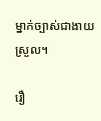ម្នាក់ច្បាស់ជាងាយស្រួល។

រឿ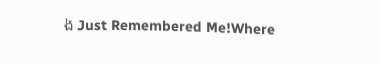ង Just Remembered Me!Where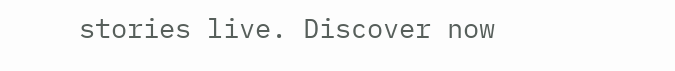stories live. Discover now